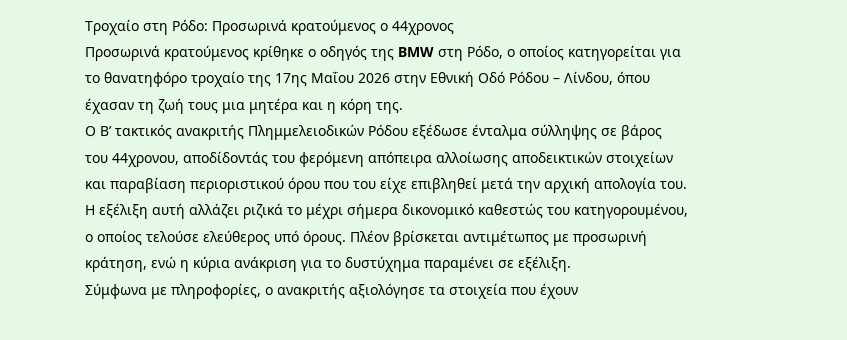Τροχαίο στη Ρόδο: Προσωρινά κρατούμενος ο 44χρονος
Προσωρινά κρατούμενος κρίθηκε ο οδηγός της BMW στη Ρόδο, ο οποίος κατηγορείται για το θανατηφόρο τροχαίο της 17ης Μαΐου 2026 στην Εθνική Οδό Ρόδου – Λίνδου, όπου έχασαν τη ζωή τους μια μητέρα και η κόρη της.
Ο Β’ τακτικός ανακριτής Πλημμελειοδικών Ρόδου εξέδωσε ένταλμα σύλληψης σε βάρος του 44χρονου, αποδίδοντάς του φερόμενη απόπειρα αλλοίωσης αποδεικτικών στοιχείων και παραβίαση περιοριστικού όρου που του είχε επιβληθεί μετά την αρχική απολογία του.
Η εξέλιξη αυτή αλλάζει ριζικά το μέχρι σήμερα δικονομικό καθεστώς του κατηγορουμένου, ο οποίος τελούσε ελεύθερος υπό όρους. Πλέον βρίσκεται αντιμέτωπος με προσωρινή κράτηση, ενώ η κύρια ανάκριση για το δυστύχημα παραμένει σε εξέλιξη.
Σύμφωνα με πληροφορίες, ο ανακριτής αξιολόγησε τα στοιχεία που έχουν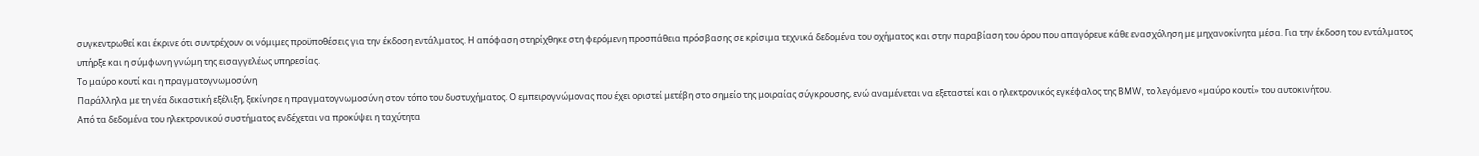συγκεντρωθεί και έκρινε ότι συντρέχουν οι νόμιμες προϋποθέσεις για την έκδοση εντάλματος. Η απόφαση στηρίχθηκε στη φερόμενη προσπάθεια πρόσβασης σε κρίσιμα τεχνικά δεδομένα του οχήματος και στην παραβίαση του όρου που απαγόρευε κάθε ενασχόληση με μηχανοκίνητα μέσα. Για την έκδοση του εντάλματος υπήρξε και η σύμφωνη γνώμη της εισαγγελέως υπηρεσίας.
Το μαύρο κουτί και η πραγματογνωμοσύνη
Παράλληλα με τη νέα δικαστική εξέλιξη, ξεκίνησε η πραγματογνωμοσύνη στον τόπο του δυστυχήματος. Ο εμπειρογνώμονας που έχει οριστεί μετέβη στο σημείο της μοιραίας σύγκρουσης, ενώ αναμένεται να εξεταστεί και ο ηλεκτρονικός εγκέφαλος της BMW, το λεγόμενο «μαύρο κουτί» του αυτοκινήτου.
Από τα δεδομένα του ηλεκτρονικού συστήματος ενδέχεται να προκύψει η ταχύτητα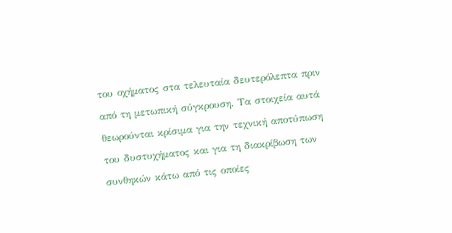του οχήματος στα τελευταία δευτερόλεπτα πριν από τη μετωπική σύγκρουση. Τα στοιχεία αυτά θεωρούνται κρίσιμα για την τεχνική αποτύπωση του δυστυχήματος και για τη διακρίβωση των συνθηκών κάτω από τις οποίες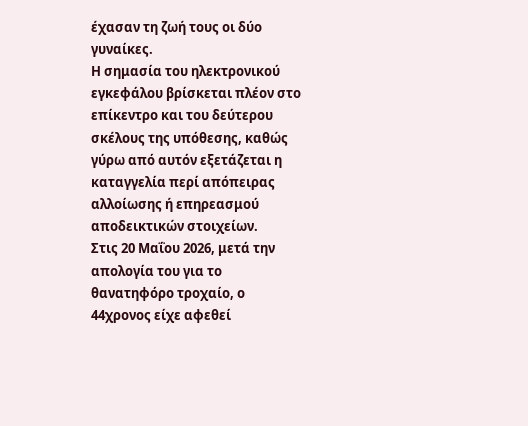έχασαν τη ζωή τους οι δύο γυναίκες.
Η σημασία του ηλεκτρονικού εγκεφάλου βρίσκεται πλέον στο επίκεντρο και του δεύτερου σκέλους της υπόθεσης, καθώς γύρω από αυτόν εξετάζεται η καταγγελία περί απόπειρας αλλοίωσης ή επηρεασμού αποδεικτικών στοιχείων.
Στις 20 Μαΐου 2026, μετά την απολογία του για το θανατηφόρο τροχαίο, ο 44χρονος είχε αφεθεί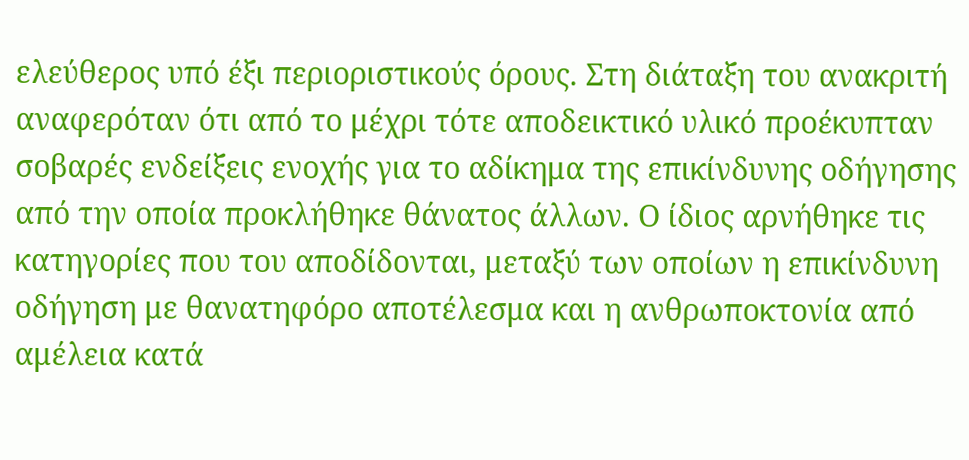ελεύθερος υπό έξι περιοριστικούς όρους. Στη διάταξη του ανακριτή αναφερόταν ότι από το μέχρι τότε αποδεικτικό υλικό προέκυπταν σοβαρές ενδείξεις ενοχής για το αδίκημα της επικίνδυνης οδήγησης από την οποία προκλήθηκε θάνατος άλλων. Ο ίδιος αρνήθηκε τις κατηγορίες που του αποδίδονται, μεταξύ των οποίων η επικίνδυνη οδήγηση με θανατηφόρο αποτέλεσμα και η ανθρωποκτονία από αμέλεια κατά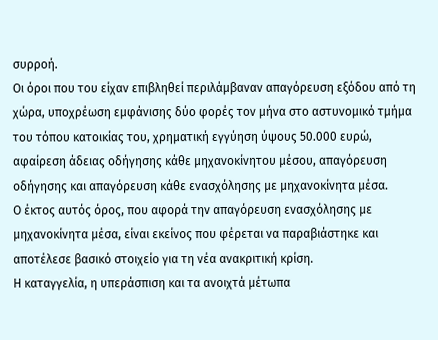συρροή.
Οι όροι που του είχαν επιβληθεί περιλάμβαναν απαγόρευση εξόδου από τη χώρα, υποχρέωση εμφάνισης δύο φορές τον μήνα στο αστυνομικό τμήμα του τόπου κατοικίας του, χρηματική εγγύηση ύψους 50.000 ευρώ, αφαίρεση άδειας οδήγησης κάθε μηχανοκίνητου μέσου, απαγόρευση οδήγησης και απαγόρευση κάθε ενασχόλησης με μηχανοκίνητα μέσα.
Ο έκτος αυτός όρος, που αφορά την απαγόρευση ενασχόλησης με μηχανοκίνητα μέσα, είναι εκείνος που φέρεται να παραβιάστηκε και αποτέλεσε βασικό στοιχείο για τη νέα ανακριτική κρίση.
Η καταγγελία, η υπεράσπιση και τα ανοιχτά μέτωπα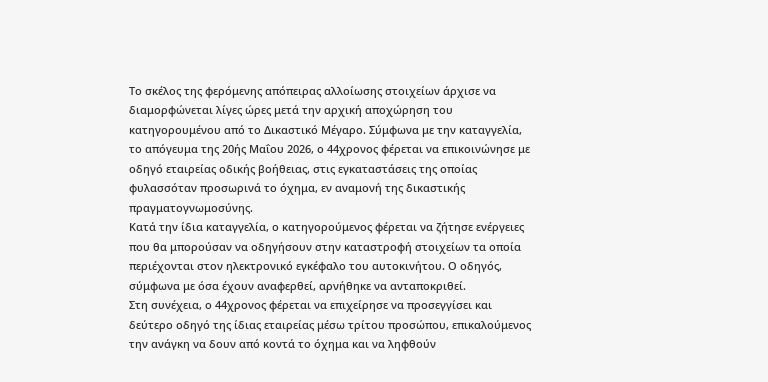Το σκέλος της φερόμενης απόπειρας αλλοίωσης στοιχείων άρχισε να διαμορφώνεται λίγες ώρες μετά την αρχική αποχώρηση του κατηγορουμένου από το Δικαστικό Μέγαρο. Σύμφωνα με την καταγγελία, το απόγευμα της 20ής Μαΐου 2026, ο 44χρονος φέρεται να επικοινώνησε με οδηγό εταιρείας οδικής βοήθειας, στις εγκαταστάσεις της οποίας φυλασσόταν προσωρινά το όχημα, εν αναμονή της δικαστικής πραγματογνωμοσύνης.
Κατά την ίδια καταγγελία, ο κατηγορούμενος φέρεται να ζήτησε ενέργειες που θα μπορούσαν να οδηγήσουν στην καταστροφή στοιχείων τα οποία περιέχονται στον ηλεκτρονικό εγκέφαλο του αυτοκινήτου. Ο οδηγός, σύμφωνα με όσα έχουν αναφερθεί, αρνήθηκε να ανταποκριθεί.
Στη συνέχεια, ο 44χρονος φέρεται να επιχείρησε να προσεγγίσει και δεύτερο οδηγό της ίδιας εταιρείας μέσω τρίτου προσώπου, επικαλούμενος την ανάγκη να δουν από κοντά το όχημα και να ληφθούν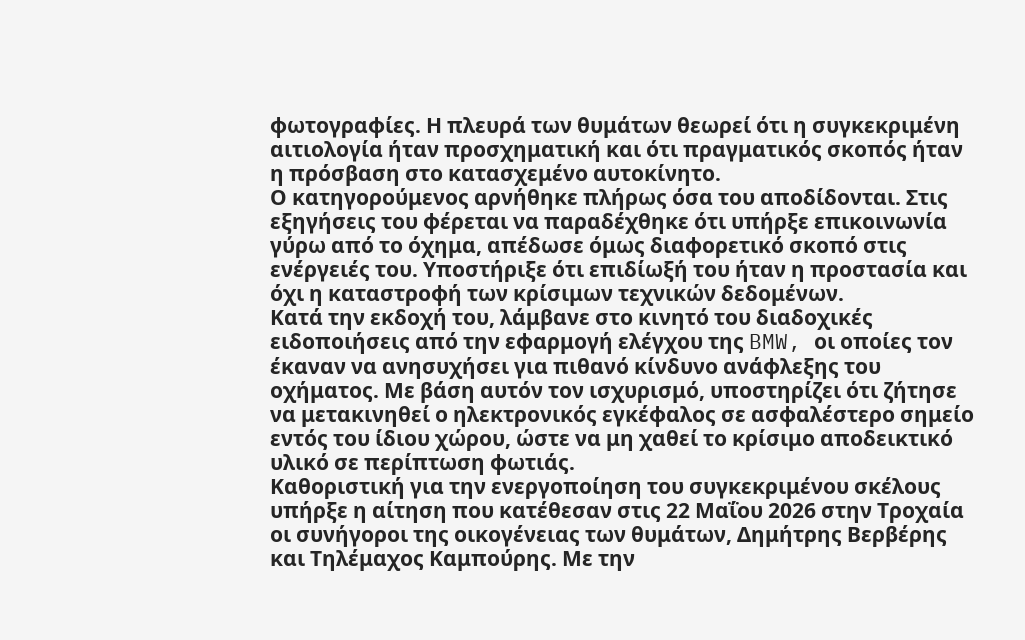φωτογραφίες. Η πλευρά των θυμάτων θεωρεί ότι η συγκεκριμένη αιτιολογία ήταν προσχηματική και ότι πραγματικός σκοπός ήταν η πρόσβαση στο κατασχεμένο αυτοκίνητο.
Ο κατηγορούμενος αρνήθηκε πλήρως όσα του αποδίδονται. Στις εξηγήσεις του φέρεται να παραδέχθηκε ότι υπήρξε επικοινωνία γύρω από το όχημα, απέδωσε όμως διαφορετικό σκοπό στις ενέργειές του. Υποστήριξε ότι επιδίωξή του ήταν η προστασία και όχι η καταστροφή των κρίσιμων τεχνικών δεδομένων.
Κατά την εκδοχή του, λάμβανε στο κινητό του διαδοχικές ειδοποιήσεις από την εφαρμογή ελέγχου της BMW, οι οποίες τον έκαναν να ανησυχήσει για πιθανό κίνδυνο ανάφλεξης του οχήματος. Με βάση αυτόν τον ισχυρισμό, υποστηρίζει ότι ζήτησε να μετακινηθεί ο ηλεκτρονικός εγκέφαλος σε ασφαλέστερο σημείο εντός του ίδιου χώρου, ώστε να μη χαθεί το κρίσιμο αποδεικτικό υλικό σε περίπτωση φωτιάς.
Καθοριστική για την ενεργοποίηση του συγκεκριμένου σκέλους υπήρξε η αίτηση που κατέθεσαν στις 22 Μαΐου 2026 στην Τροχαία οι συνήγοροι της οικογένειας των θυμάτων, Δημήτρης Βερβέρης και Τηλέμαχος Καμπούρης. Με την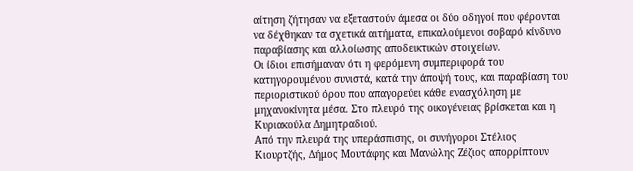αίτηση ζήτησαν να εξεταστούν άμεσα οι δύο οδηγοί που φέρονται να δέχθηκαν τα σχετικά αιτήματα, επικαλούμενοι σοβαρό κίνδυνο παραβίασης και αλλοίωσης αποδεικτικών στοιχείων.
Οι ίδιοι επισήμαναν ότι η φερόμενη συμπεριφορά του κατηγορουμένου συνιστά, κατά την άποψή τους, και παραβίαση του περιοριστικού όρου που απαγορεύει κάθε ενασχόληση με μηχανοκίνητα μέσα. Στο πλευρό της οικογένειας βρίσκεται και η Κυριακούλα Δημητραδιού.
Από την πλευρά της υπεράσπισης, οι συνήγοροι Στέλιος Κιουρτζής, Δήμος Μουτάφης και Μανώλης Ζέζιος απορρίπτουν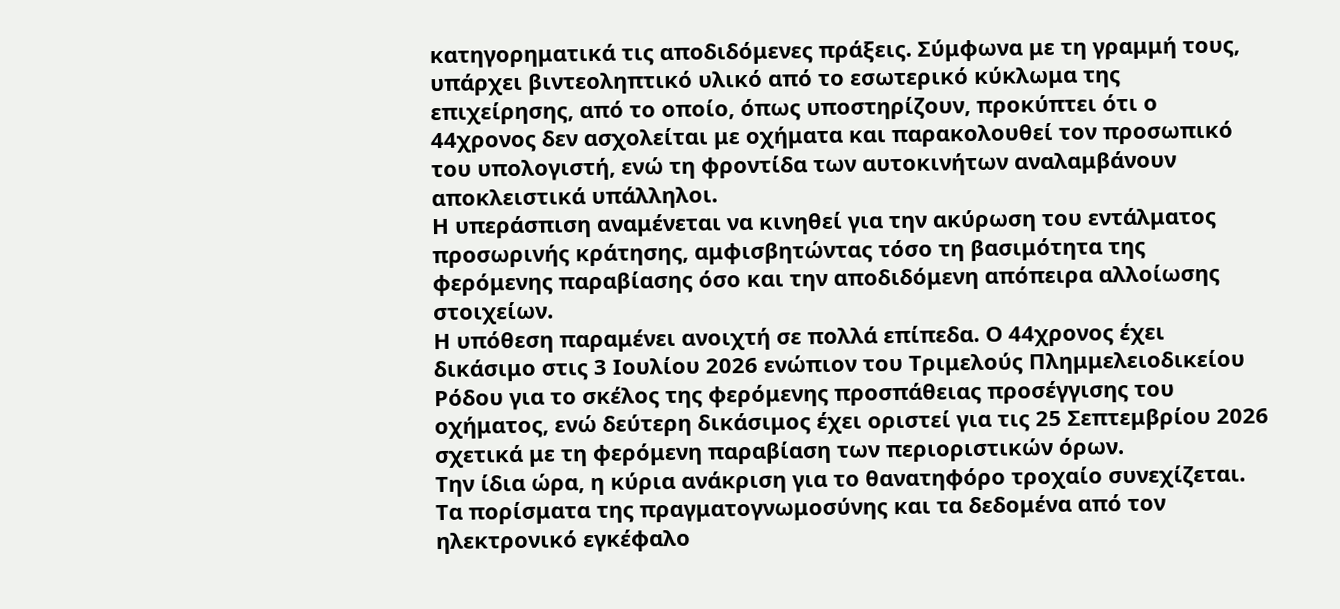κατηγορηματικά τις αποδιδόμενες πράξεις. Σύμφωνα με τη γραμμή τους, υπάρχει βιντεοληπτικό υλικό από το εσωτερικό κύκλωμα της επιχείρησης, από το οποίο, όπως υποστηρίζουν, προκύπτει ότι ο 44χρονος δεν ασχολείται με οχήματα και παρακολουθεί τον προσωπικό του υπολογιστή, ενώ τη φροντίδα των αυτοκινήτων αναλαμβάνουν αποκλειστικά υπάλληλοι.
Η υπεράσπιση αναμένεται να κινηθεί για την ακύρωση του εντάλματος προσωρινής κράτησης, αμφισβητώντας τόσο τη βασιμότητα της φερόμενης παραβίασης όσο και την αποδιδόμενη απόπειρα αλλοίωσης στοιχείων.
Η υπόθεση παραμένει ανοιχτή σε πολλά επίπεδα. Ο 44χρονος έχει δικάσιμο στις 3 Ιουλίου 2026 ενώπιον του Τριμελούς Πλημμελειοδικείου Ρόδου για το σκέλος της φερόμενης προσπάθειας προσέγγισης του οχήματος, ενώ δεύτερη δικάσιμος έχει οριστεί για τις 25 Σεπτεμβρίου 2026 σχετικά με τη φερόμενη παραβίαση των περιοριστικών όρων.
Την ίδια ώρα, η κύρια ανάκριση για το θανατηφόρο τροχαίο συνεχίζεται. Τα πορίσματα της πραγματογνωμοσύνης και τα δεδομένα από τον ηλεκτρονικό εγκέφαλο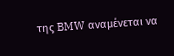της BMW αναμένεται να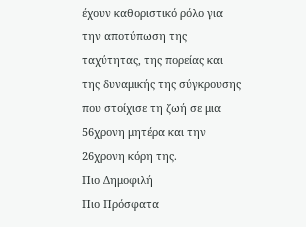έχουν καθοριστικό ρόλο για την αποτύπωση της ταχύτητας, της πορείας και της δυναμικής της σύγκρουσης που στοίχισε τη ζωή σε μια 56χρονη μητέρα και την 26χρονη κόρη της.
Πιο Δημοφιλή
Πιο Πρόσφατα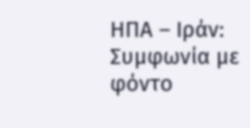ΗΠΑ – Ιράν: Συμφωνία με φόντο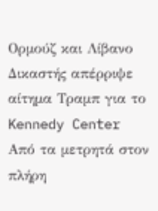Ορμούζ και Λίβανο
Δικαστής απέρριψε αίτημα Τραμπ για το Kennedy Center
Από τα μετρητά στον πλήρη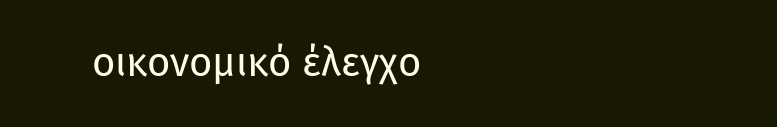οικονομικό έλεγχο